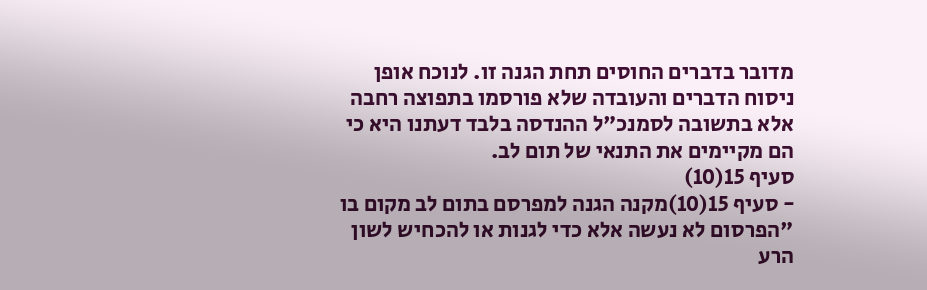מדובר בדברים החוסים תחת הגנה זו. לנוכח אופן ניסוח הדברים והעובדה שלא פורסמו בתפוצה רחבה אלא בתשובה לסמנכ"ל ההנדסה בלבד דעתנו היא כי הם מקיימים את התנאי של תום לב.
סעיף 15(10)
- סעיף 15(10)מקנה הגנה למפרסם בתום לב מקום בו "הפרסום לא נעשה אלא כדי לגנות או להכחיש לשון הרע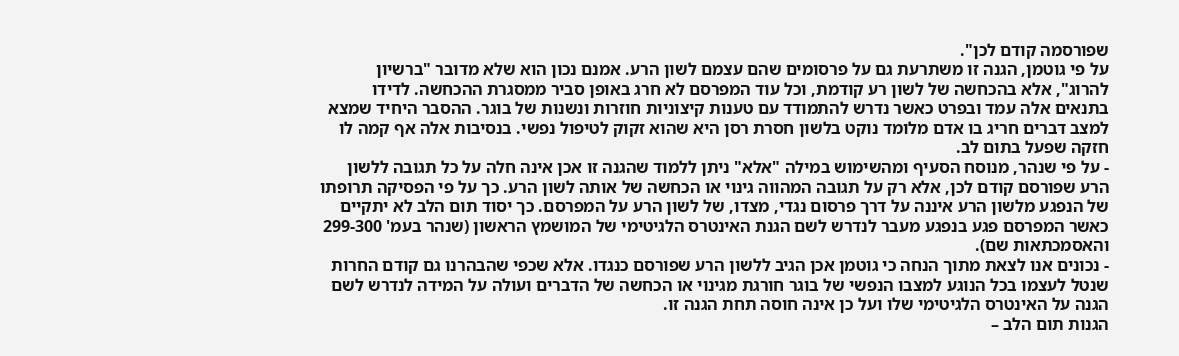שפורסמה קודם לכן".
על פי גוטמן, הגנה זו משתרעת גם על פרסומים שהם עצמם לשון הרע. אמנם נכון הוא שלא מדובר "ברשיון להרוג", אלא בהכחשה של לשון רע קודמת, וכל עוד המפרסם לא חרג באופן סביר ממסגרת ההכחשה. לדידו בתנאים אלה עמד ובפרט כאשר נדרש להתמודד עם טענות קיצוניות חוזרות ונשנות של בוגר. ההסבר היחיד שמצא למצב דברים חריג בו אדם מלומד נוקט בלשון חסרת רסן היא שהוא זקוק לטיפול נפשי. בנסיבות אלה אף קמה לו חזקה שפעל בתום לב.
- על פי שנהר, מנוסח הסעיף ומהשימוש במילה "אלא" ניתן ללמוד שהגנה זו אכן אינה חלה על כל תגובה ללשון הרע שפורסם קודם לכן, אלא רק על תגובה המהווה גינוי או הכחשה של אותה לשון הרע. כך על פי הפסיקה תרופתו של הנפגע מלשון הרע איננה על דרך פרסום נגדי, מצדו, של לשון הרע על המפרסם. כך יסוד תום הלב לא יתקיים כאשר המפרסם פגע בנפגע מעבר לנדרש לשם הגנת האינטרס הלגיטימי של המושמץ הראשון (שנהר בעמ' 299-300 והאסמכתאות שם).
- נכונים אנו לצאת מתוך הנחה כי גוטמן אכן הגיב ללשון הרע שפורסם כנגדו. אלא שכפי שהבהרנו גם קודם החרות שנטל לעצמו בכל הנוגע למצבו הנפשי של בוגר חורגת מגינוי או הכחשה של הדברים ועולה על המידה לנדרש לשם הגנה על האינטרס הלגיטימי שלו ועל כן אינה חוסה תחת הגנה זו.
הגנות תום הלב –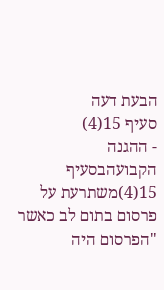הבעת דעה
סעיף 15(4)
- ההגנה הקבועהבסעיף 15(4)משתרעת על פרסום בתום לב כאשר "הפרסום היה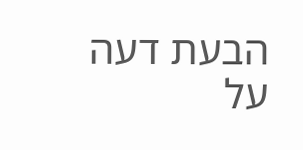הבעת דעה על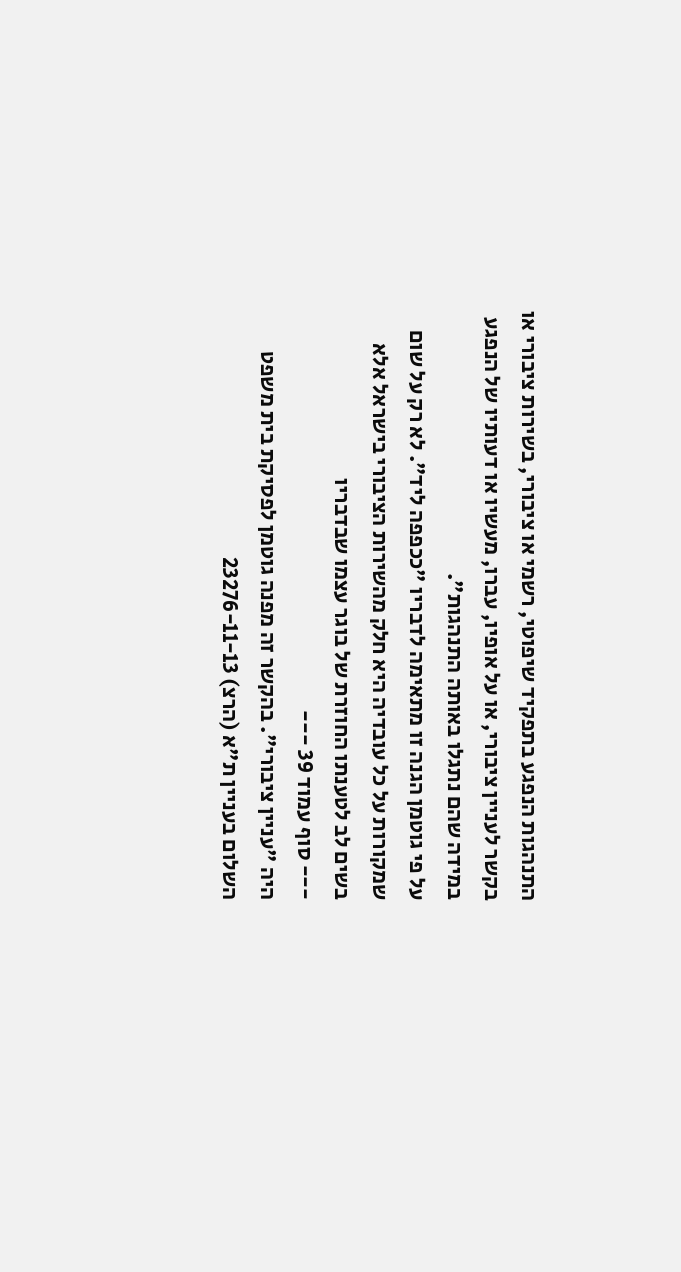התנהגות הנפגע בתפקיד שיפוטי, רשמי או ציבורי, בשירות ציבורי או בקשר לעניין ציבורי, או על אופיו, עברו, מעשיו או דעותיו של הנפגע במידה שהם נתגלו באותה התנהגות".
על פי גוטמן הגנה זו מתאימה לדבריו "ככפפה ליד". לא רק על שום שמקורות על כל עובדיה היא חלק מהשירות הציבורי בישראל אלא בשים לב לטענתו החוזרת של בוגר עצמו שבדבריו
--- סוף עמוד 39 ---
היה "עניין ציבורי". בהקשר זה מפנה גוטמן לפסיקת בית משפט השלום בעניין ת"א (הרצ) 23276-11-13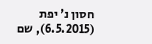חסון נ' יפת (6.5.2015), שם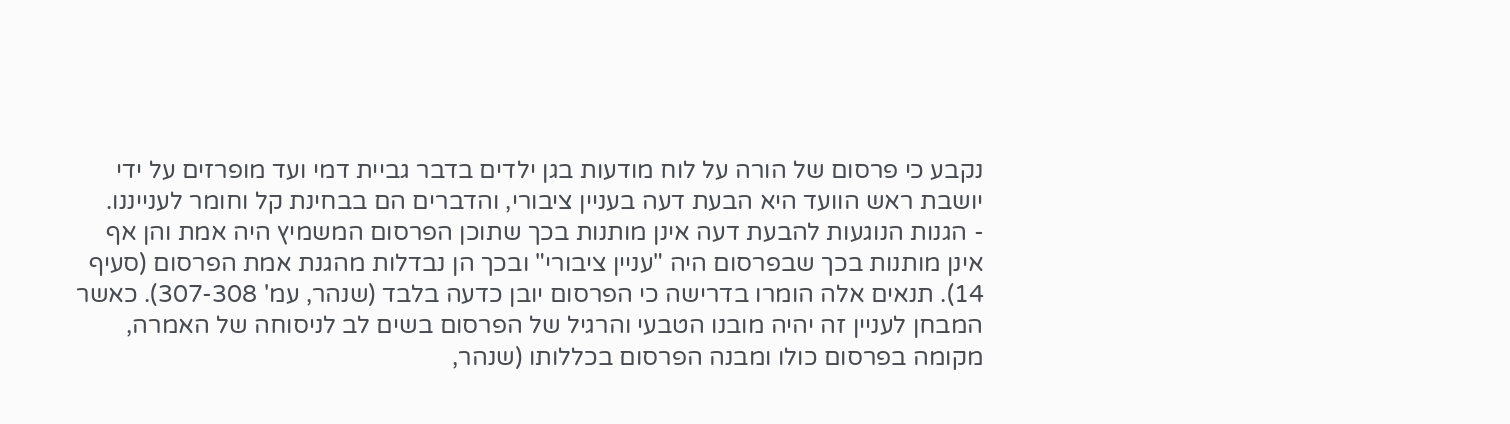נקבע כי פרסום של הורה על לוח מודעות בגן ילדים בדבר גביית דמי ועד מופרזים על ידי יושבת ראש הוועד היא הבעת דעה בעניין ציבורי, והדברים הם בבחינת קל וחומר לענייננו.
- הגנות הנוגעות להבעת דעה אינן מותנות בכך שתוכן הפרסום המשמיץ היה אמת והן אף אינן מותנות בכך שבפרסום היה "עניין ציבורי" ובכך הן נבדלות מהגנת אמת הפרסום (סעיף 14). תנאים אלה הומרו בדרישה כי הפרסום יובן כדעה בלבד (שנהר, עמ' 307-308). כאשר המבחן לעניין זה יהיה מובנו הטבעי והרגיל של הפרסום בשים לב לניסוחה של האמרה, מקומה בפרסום כולו ומבנה הפרסום בכללותו (שנהר,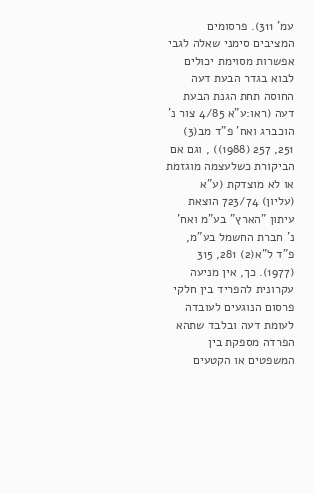עמ' 311). פרסומים המציבים סימני שאלה לגבי אפשרות מסוימת יכולים לבוא בגדר הבעת דעה החוסה תחת הגנת הבעת דעה (ראו:ע"א 4/85 צור נ' הוכברג ואח' פ"ד מב(3) 251, 257 (1988)) , וגם אם הביקורת כשלעצמה מוגזמת או לא מוצדקת (ע"א (עליון) 723/74 הוצאת עיתון "הארץ" בע"מ ואח' נ' חברת החשמל בע"מ, פ"ד ל"א(2) 281, 315 (1977). כך, אין מניעה עקרונית להפריד בין חלקי פרסום הנוגעים לעובדה לעומת דעה ובלבד שתהא הפרדה מספקת בין המשפטים או הקטעים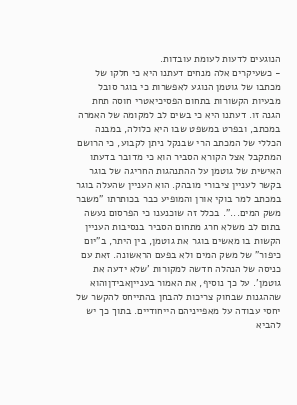הנוגעים לדעות לעומת עובדות.
- כשעיקרים אלה מנחים דעתנו היא כי חלקו של מכתבו של גוטמן הנוגע לאפשרות כי בוגר סובל מבעיות הקשורות בתחום הפסיכיאטרי חוסה תחת הגנה זו. דעתנו היא כי בשים לב למקומה של האמרה במכתב, ובפרט במשפט שבו היא כלולה, במבנה הכללי של המכתב הרי שבנקל ניתן לקבוע, כי הרושם המתקבל אצל הקורא הסביר הוא כי מדובר בדעתו האישית של גוטמן על ההתנהגות החריגה של בוגר בקשר לעניין ציבורי מובהק. הוא העניין שהעלה בוגר במכתב למר בוקי אורן והמופיע כבר בכותרתו "משבר משק המים...". בכלל זה שוכנענו כי הפרסום נעשה בתום לב משלא חרג מתחום הסביר בנסיבות העניין הקשות בו מאשים בוגר את גוטמן, בין היתר, ב"יום כיפור" של משק המים ולא בפעם הראשונה. זאת עם כניסה של הנהלה חדשה למקורות 'שלא ידעה את גוטמן'. על כך נוסיף, את האמור בענייןאבידןוהוא שההגנות שבחוק צריכות להבחן בהתייחס להקשר של יחסי עבודה על מאפייניהם הייחודיים. בתוך כך יש להביא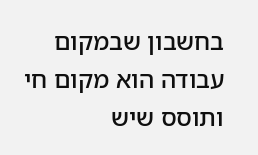בחשבון שבמקום עבודה הוא מקום חי ותוסס שיש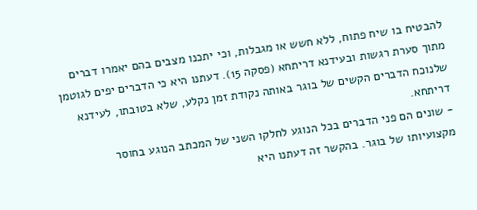להבטיח בו שיח פתוח, ללא חשש או מגבלות, וכי יתכנו מצבים בהם יאמרו דברים מתוך סערת רגשות ובעידנא דריתחא (פסקה 15). דעתנו היא כי הדברים יפים לגוטמן שלנוכח הדברים הקשים של בוגר באותה נקודת זמן נקלע, שלא בטובתו, לעידנא דריתחא.
- שונים הם פני הדברים בכל הנוגע לחלקו השני של המכתב הנוגע בחוסר מקצועיותו של בוגר. בהקשר זה דעתנו היא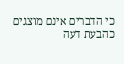כי הדברים אינם מוצגים כהבעת דעה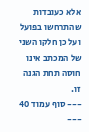אלא כעובדות שהתרחשו בפועל ועל כן חלקו השני של המכתב אינו חוסה תחת הגנה זו.
--- סוף עמוד 40 ---